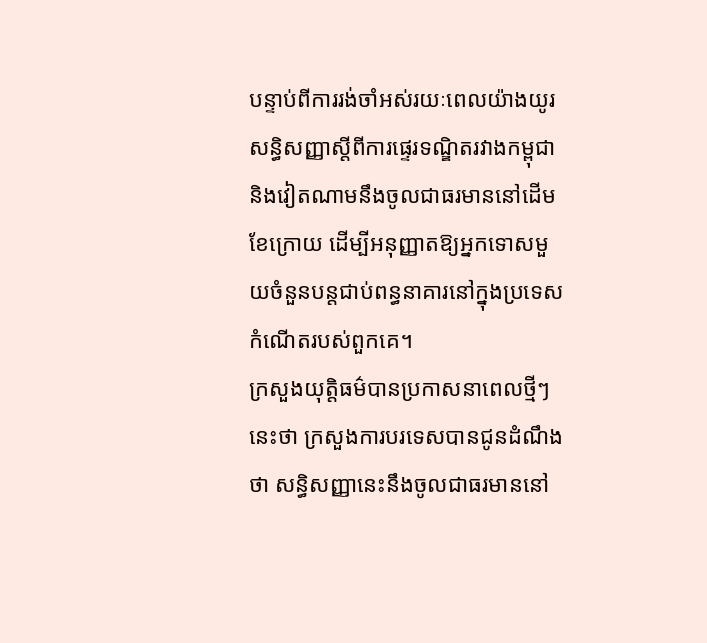បន្ទាប់ពីការរង់ចាំអស់រយៈពេលយ៉ាងយូរ សន្ធិសញ្ញាស្តីពីការផ្ទេរទណ្ឌិតរវាងកម្ពុជានិងវៀតណាមនឹងចូលជាធរមាននៅដើមខែក្រោយ ដើម្បីអនុញ្ញាតឱ្យអ្នកទោសមួយចំនួនបន្តជាប់ពន្ធនាគារនៅក្នុងប្រទេសកំណើតរបស់ពួកគេ។
ក្រសួងយុត្តិធម៌បានប្រកាសនាពេលថ្មីៗនេះថា ក្រសួងការបរទេសបានជូនដំណឹងថា សន្ធិសញ្ញានេះនឹងចូលជាធរមាននៅ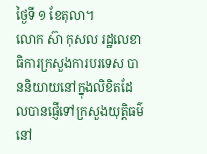ថ្ងៃទី ១ ខែតុលា។
លោក ស៊ា កុសល រដ្ឋលេខាធិការក្រសួងការបរទេស បាននិយាយនៅក្នុងលិខិតដែលបានផ្ញើទៅក្រសួងយុត្តិធម៌នៅ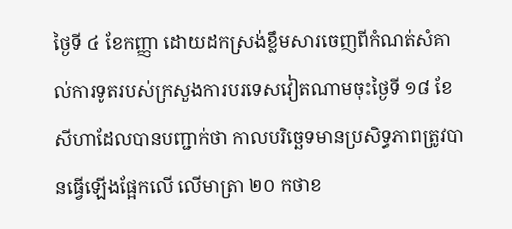ថ្ងៃទី ៤ ខែកញ្ញា ដោយដកស្រង់ខ្លឹមសារចេញពីកំណត់សំគាល់ការទូតរបស់ក្រសួងការបរទេសវៀតណាមចុះថ្ងៃទី ១៨ ខែសីហាដែលបានបញ្ជាក់ថា កាលបរិច្ឆេទមានប្រសិទ្ធភាពត្រូវបានធ្វើឡើងផ្អែកលើ លើមាត្រា ២០ កថាខ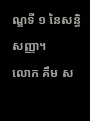ណ្ឌទី ១ នៃសន្ធិសញ្ញា។
លោក គឹម ស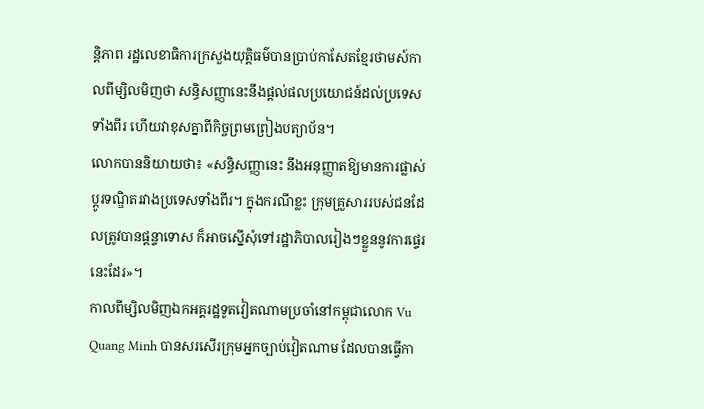ន្តិភាព រដ្ឋលេខាធិការក្រសួងយុត្តិធម៌បានប្រាប់កាសែតខ្មែរថាមស៍កាលពីម្សិលមិញថា សន្ធិសញ្ញានេះនឹងផ្តល់ផលប្រយោជន៍ដល់ប្រទេសទាំងពីរ ហើយវាខុសគ្នាពីកិច្ចព្រមព្រៀងបត្យាប័ន។
លោកបាននិយាយថា៖ «សន្ធិសញ្ញានេះ នឹងអនុញ្ញាតឱ្យមានការផ្លាស់ប្តូរទណ្ឌិតរវាងប្រទេសទាំងពីរ។ ក្នុងករណីខ្លះ ក្រុមគ្រួសាររបស់ជនដែលត្រូវបានផ្តន្ទាទោស ក៏អាចស្នើសុំទៅរដ្ឋាភិបាលរៀងៗខ្លួននូវការផ្ទេរនេះដែរ»។
កាលពីម្សិលមិញឯកអគ្គរដ្ឋទូតវៀតណាមប្រចាំនៅកម្ពុជាលោក Vu Quang Minh បានសរសើរក្រុមអ្នកច្បាប់វៀតណាម ដែលបានធ្វើកា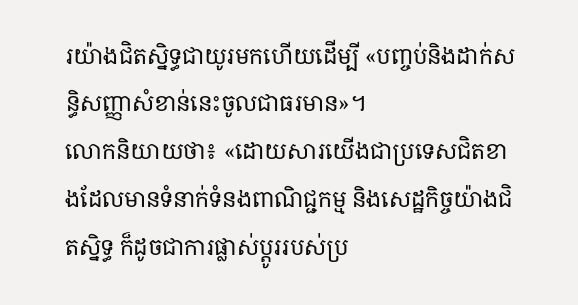រយ៉ាងជិតស្និទ្ធជាយូរមកហើយដើម្បី «បញ្ចប់និងដាក់សន្ធិសញ្ញាសំខាន់នេះចូលជាធរមាន»។
លោកនិយាយថា៖ «ដោយសារយើងជាប្រទេសជិតខាងដែលមានទំនាក់ទំនងពាណិជ្ជកម្ម និងសេដ្ឋកិច្ចយ៉ាងជិតស្និទ្ធ ក៏ដូចជាការផ្លាស់ប្តូររបស់ប្រ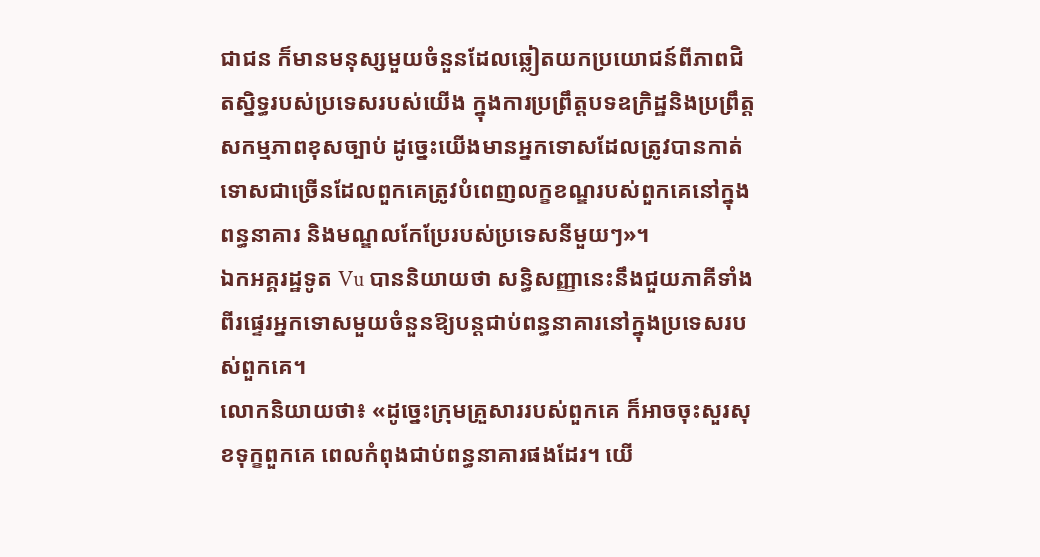ជាជន ក៏មានមនុស្សមួយចំនួនដែលឆ្លៀតយកប្រយោជន៍ពីភាពជិតស្និទ្ធរបស់ប្រទេសរបស់យើង ក្នុងការប្រព្រឹត្តបទឧក្រិដ្ឋនិងប្រព្រឹត្តសកម្មភាពខុសច្បាប់ ដូច្នេះយើងមានអ្នកទោសដែលត្រូវបានកាត់ទោសជាច្រើនដែលពួកគេត្រូវបំពេញលក្ខខណ្ឌរបស់ពួកគេនៅក្នុងពន្ធនាគារ និងមណ្ឌលកែប្រែរបស់ប្រទេសនីមួយៗ»។
ឯកអគ្គរដ្ឋទូត Vu បាននិយាយថា សន្ធិសញ្ញានេះនឹងជួយភាគីទាំងពីរផ្ទេរអ្នកទោសមួយចំនួនឱ្យបន្តជាប់ពន្ធនាគារនៅក្នុងប្រទេសរបស់ពួកគេ។
លោកនិយាយថា៖ «ដូច្នេះក្រុមគ្រួសាររបស់ពួកគេ ក៏អាចចុះសួរសុខទុក្ខពួកគេ ពេលកំពុងជាប់ពន្ធនាគារផងដែរ។ យើ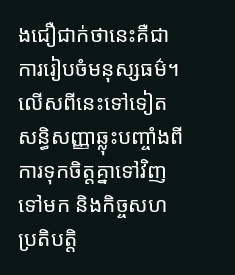ងជឿជាក់ថានេះគឺជាការរៀបចំមនុស្សធម៌។ លើសពីនេះទៅទៀតសន្ធិសញ្ញាឆ្លុះបញ្ចាំងពីការទុកចិត្តគ្នាទៅវិញទៅមក និងកិច្ចសហប្រតិបត្តិ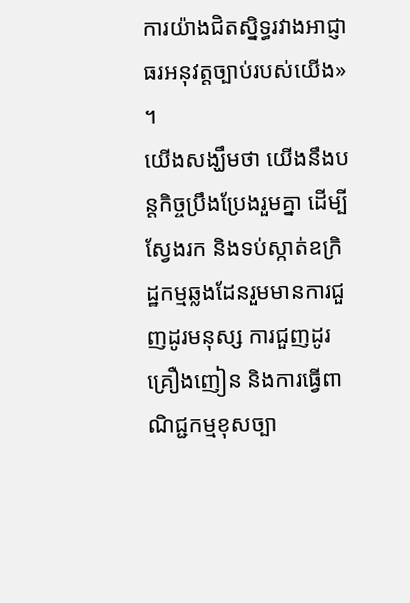ការយ៉ាងជិតស្និទ្ធរវាងអាជ្ញាធរអនុវត្តច្បាប់របស់យើង» ។
យើងសង្ឃឹមថា យើងនឹងបន្តកិច្ចប្រឹងប្រែងរួមគ្នា ដើម្បីស្វែងរក និងទប់ស្កាត់ឧក្រិដ្ឋកម្មឆ្លងដែនរួមមានការជួញដូរមនុស្ស ការជួញដូរគ្រឿងញៀន និងការធ្វើពាណិជ្ជកម្មខុសច្បា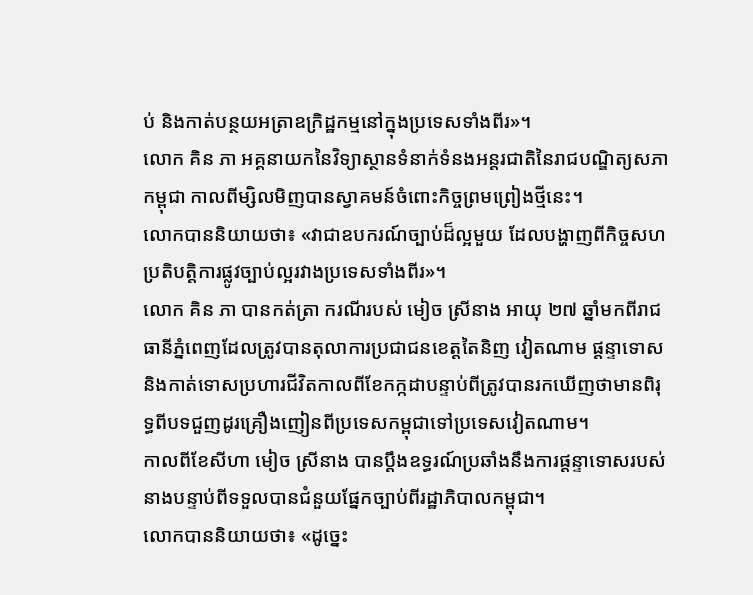ប់ និងកាត់បន្ថយអត្រាឧក្រិដ្ឋកម្មនៅក្នុងប្រទេសទាំងពីរ»។
លោក គិន ភា អគ្គនាយកនៃវិទ្យាស្ថានទំនាក់ទំនងអន្តរជាតិនៃរាជបណ្ឌិត្យសភាកម្ពុជា កាលពីម្សិលមិញបានស្វាគមន៍ចំពោះកិច្ចព្រមព្រៀងថ្មីនេះ។
លោកបាននិយាយថា៖ «វាជាឧបករណ៍ច្បាប់ដ៏ល្អមួយ ដែលបង្ហាញពីកិច្ចសហប្រតិបត្តិការផ្លូវច្បាប់ល្អរវាងប្រទេសទាំងពីរ»។
លោក គិន ភា បានកត់ត្រា ករណីរបស់ មៀច ស្រីនាង អាយុ ២៧ ឆ្នាំមកពីរាជធានីភ្នំពេញដែលត្រូវបានតុលាការប្រជាជនខេត្តតៃនិញ វៀតណាម ផ្តន្ទាទោសនិងកាត់ទោសប្រហារជីវិតកាលពីខែកក្កដាបន្ទាប់ពីត្រូវបានរកឃើញថាមានពិរុទ្ធពីបទជួញដូរគ្រឿងញៀនពីប្រទេសកម្ពុជាទៅប្រទេសវៀតណាម។
កាលពីខែសីហា មៀច ស្រីនាង បានប្តឹងឧទ្ធរណ៍ប្រឆាំងនឹងការផ្តន្ទាទោសរបស់នាងបន្ទាប់ពីទទួលបានជំនួយផ្នែកច្បាប់ពីរដ្ឋាភិបាលកម្ពុជា។
លោកបាននិយាយថា៖ «ដូច្នេះ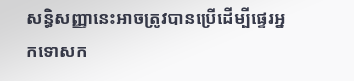សន្ធិសញ្ញានេះអាចត្រូវបានប្រើដើម្បីផ្ទេរអ្នកទោសក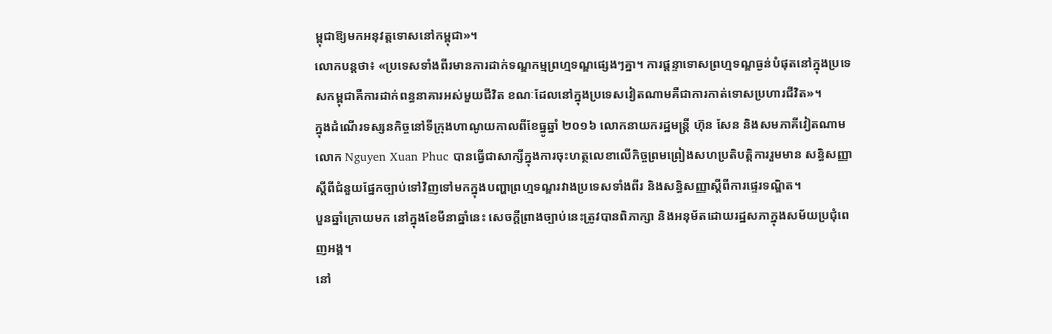ម្ពុជាឱ្យមកអនុវត្តទោសនៅកម្ពុជា»។
លោកបន្តថា៖ «ប្រទេសទាំងពីរមានការដាក់ទណ្ឌកម្មព្រហ្មទណ្ឌផ្សេងៗគ្នា។ ការផ្តន្ទាទោសព្រហ្មទណ្ឌធ្ងន់បំផុតនៅក្នុងប្រទេសកម្ពុជាគឺការដាក់ពន្ធនាគារអស់មួយជីវិត ខណៈដែលនៅក្នុងប្រទេសវៀតណាមគឺជាការកាត់ទោសប្រហារជីវិត»។
ក្នុងដំណើរទស្សនកិច្ចនៅទីក្រុងហាណូយកាលពីខែធ្នូឆ្នាំ ២០១៦ លោកនាយករដ្ឋមន្ត្រី ហ៊ុន សែន និងសមភាគីវៀតណាមលោក Nguyen Xuan Phuc បានធ្វើជាសាក្សីក្នុងការចុះហត្ថលេខាលើកិច្ចព្រមព្រៀងសហប្រតិបត្តិការរួមមាន សន្ធិសញ្ញាស្តីពីជំនួយផ្នែកច្បាប់ទៅវិញទៅមកក្នុងបញ្ហាព្រហ្មទណ្ឌរវាងប្រទេសទាំងពីរ និងសន្ធិសញ្ញាស្តីពីការផ្ទេរទណ្ឌិត។
បួនឆ្នាំក្រោយមក នៅក្នុងខែមីនាឆ្នាំនេះ សេចក្តីព្រាងច្បាប់នេះត្រូវបានពិភាក្សា និងអនុម័តដោយរដ្ឋសភាក្នុងសម័យប្រជុំពេញអង្គ។
នៅ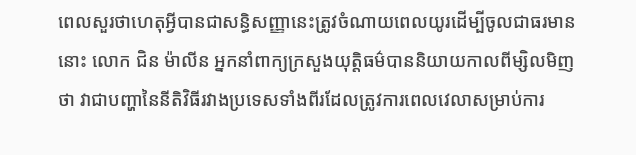ពេលសួរថាហេតុអ្វីបានជាសន្ធិសញ្ញានេះត្រូវចំណាយពេលយូរដើម្បីចូលជាធរមាននោះ លោក ជិន ម៉ាលីន អ្នកនាំពាក្យក្រសួងយុត្តិធម៌បាននិយាយកាលពីម្សិលមិញថា វាជាបញ្ហានៃនីតិវិធីរវាងប្រទេសទាំងពីរដែលត្រូវការពេលវេលាសម្រាប់ការ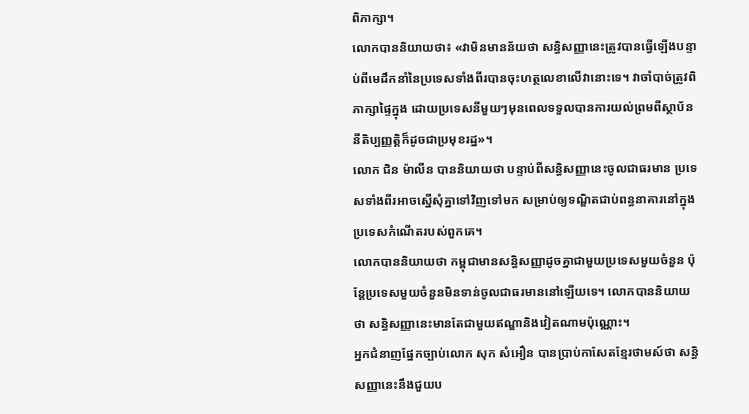ពិភាក្សា។
លោកបាននិយាយថា៖ «វាមិនមានន័យថា សន្ធិសញ្ញានេះត្រូវបានធ្វើឡើងបន្ទាប់ពីមេដឹកនាំនៃប្រទេសទាំងពីរបានចុះហត្ថលេខាលើវានោះទេ។ វាចាំបាច់ត្រូវពិភាក្សាផ្ទៃក្នុង ដោយប្រទេសនីមួយៗមុនពេលទទួលបានការយល់ព្រមពីស្ថាប័ននីតិប្បញ្ញត្តិក៏ដូចជាប្រមុខរដ្ឋ»។
លោក ជិន ម៉ាលីន បាននិយាយថា បន្ទាប់ពីសន្ធិសញ្ញានេះចូលជាធរមាន ប្រទេសទាំងពីរអាចស្នើសុំគ្នាទៅវិញទៅមក សម្រាប់ឲ្យទណ្ឌិតជាប់ពន្ធនាគារនៅក្នុងប្រទេសកំណើតរបស់ពួកគេ។
លោកបាននិយាយថា កម្ពុជាមានសន្ធិសញ្ញាដូចគ្នាជាមួយប្រទេសមួយចំនួន ប៉ុន្តែប្រទេសមួយចំនួនមិនទាន់ចូលជាធរមាននៅឡើយទេ។ លោកបាននិយាយថា សន្ធិសញ្ញានេះមានតែជាមួយឥណ្ឌានិងវៀតណាមប៉ុណ្ណោះ។
អ្នកជំនាញផ្នែកច្បាប់លោក សុក សំអឿន បានប្រាប់កាសែតខ្មែរថាមស៍ថា សន្ធិសញ្ញានេះនឹងជួយប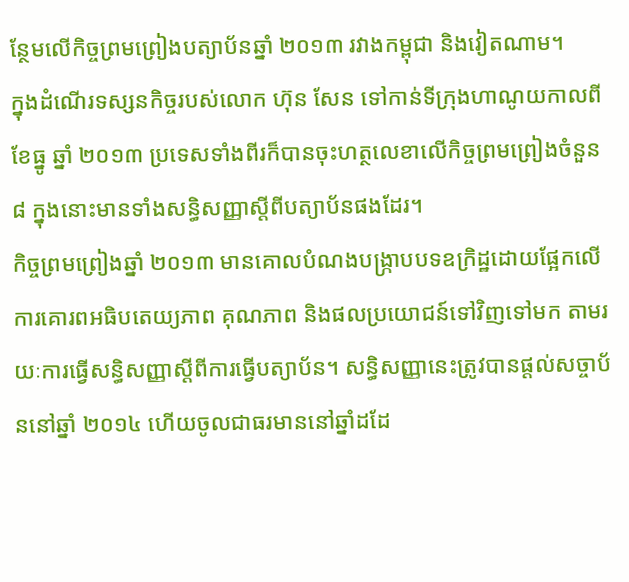ន្ថែមលើកិច្ចព្រមព្រៀងបត្យាប័នឆ្នាំ ២០១៣ រវាងកម្ពុជា និងវៀតណាម។
ក្នុងដំណើរទស្សនកិច្ចរបស់លោក ហ៊ុន សែន ទៅកាន់ទីក្រុងហាណូយកាលពីខែធ្នូ ឆ្នាំ ២០១៣ ប្រទេសទាំងពីរក៏បានចុះហត្ថលេខាលើកិច្ចព្រមព្រៀងចំនួន ៨ ក្នុងនោះមានទាំងសន្ធិសញ្ញាស្តីពីបត្យាប័នផងដែរ។
កិច្ចព្រមព្រៀងឆ្នាំ ២០១៣ មានគោលបំណងបង្ក្រាបបទឧក្រិដ្ឋដោយផ្អែកលើការគោរពអធិបតេយ្យភាព គុណភាព និងផលប្រយោជន៍ទៅវិញទៅមក តាមរយៈការធ្វើសន្ធិសញ្ញាស្តីពីការធ្វើបត្យាប័ន។ សន្ធិសញ្ញានេះត្រូវបានផ្តល់សច្ចាប័ននៅឆ្នាំ ២០១៤ ហើយចូលជាធរមាននៅឆ្នាំដដែ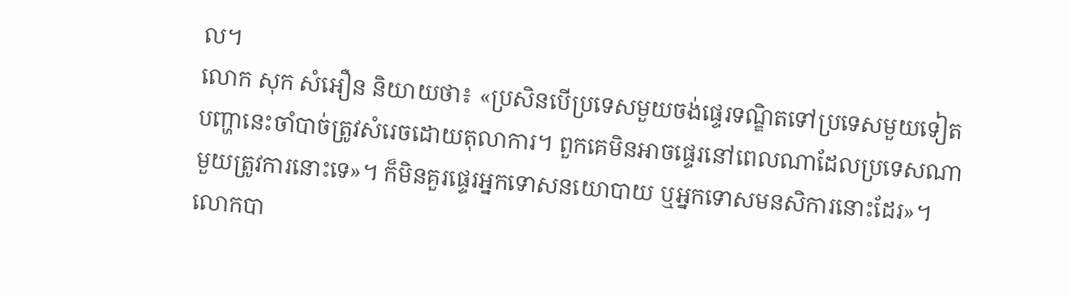ល។
លោក សុក សំអឿន និយាយថា៖ «ប្រសិនបើប្រទេសមួយចង់ផ្ទេរទណ្ឌិតទៅប្រទេសមួយទៀតបញ្ហានេះចាំបាច់ត្រូវសំរេចដោយតុលាការ។ ពួកគេមិនអាចផ្ទេរនៅពេលណាដែលប្រទេសណាមួយត្រូវការនោះទេ»។ ក៏មិនគួរផ្ទេរអ្នកទោសនយោបាយ ឬអ្នកទោសមនសិការនោះដែរ»។
លោកបា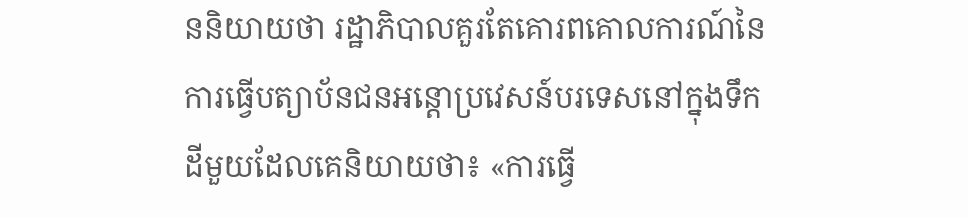ននិយាយថា រដ្ឋាភិបាលគួរតែគោរពគោលការណ៍នៃការធ្វើបត្យាប័នជនអន្តោប្រវេសន៍បរទេសនៅក្នុងទឹកដីមួយដែលគេនិយាយថា៖ «ការធ្វើ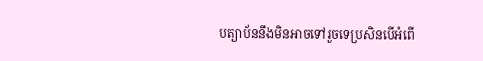បត្យាប័ននឹងមិនអាចទៅរួចទេប្រសិនបើអំពើ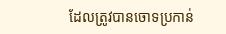ដែលត្រូវបានចោទប្រកាន់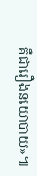គឺជារឿងនយោបាយ»៕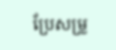ប្រែសម្រួ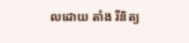លដោយ តាំង រីនិត្យ